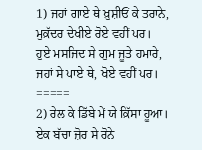1) ਜਹਾਂ ਗਾਏ ਥੇ ਖ਼ੁਸ਼ੀਓਂ ਕੇ ਤਰਾਨੇ,
ਮੁਕ਼ੱਦਰ ਦੇਖੀਏ ਰੋਏ ਵਹੀਂ ਪਰ।
ਹੁਏ ਮਸਜਿਦ ਸੇ ਗੁਮ ਜੂਤੇ ਹਮਾਰੇ,
ਜਹਾਂ ਸੇ ਪਾਏ ਥੇ, ਖੋਏ ਵਹੀਂ ਪਰ।
=====
2) ਰੇਲ ਕੇ ਡਿੱਬੇ ਮੇਂ ਯੇ ਕ਼ਿੱਸਾ ਹੂਆ।
ਏਕ ਬੱਚਾ ਜ਼ੋਰ ਸੇ ਰੋਨੇ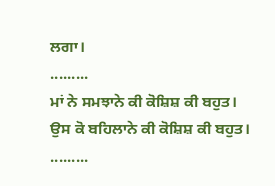ਲਗਾ।
.........
ਮਾਂ ਨੇ ਸਮਝਾਨੇ ਕੀ ਕੋਸ਼ਿਸ਼ ਕੀ ਬਹੁਤ।
ਉਸ ਕੋ ਬਹਿਲਾਨੇ ਕੀ ਕੋਸ਼ਿਸ਼ ਕੀ ਬਹੁਤ।
.........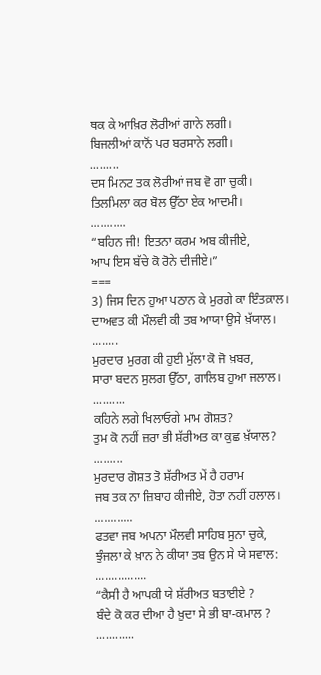ਥਕ ਕੇ ਆਖ਼ਿਰ ਲੋਰੀਆਂ ਗਾਨੇ ਲਗੀ।
ਬਿਜਲੀਆਂ ਕਾਨੋਂ ਪਰ ਬਰਸਾਨੇ ਲਗੀ।
.........
ਦਸ ਮਿਨਟ ਤਕ ਲੋਰੀਆਂ ਜਬ ਵੋ ਗਾ ਚੁਕੀ।
ਤਿਲਮਿਲਾ ਕਰ ਬੋਲ ਉੱਠਾ ਏਕ ਆਦਮੀ।
...........
“ਬਹਿਨ ਜੀ! ਇਤਨਾ ਕਰਮ ਅਬ ਕੀਜੀਏ,
ਆਪ ਇਸ ਬੱਚੇ ਕੋ ਰੋਨੇ ਦੀਜੀਏ।”
===
3) ਜਿਸ ਦਿਨ ਹੁਆ ਪਠਾਨ ਕੇ ਮੁਰਗੇ ਕਾ ਇੰਤਕ਼ਾਲ।
ਦਾਅਵਤ ਕੀ ਮੌਲਵੀ ਕੀ ਤਬ ਆਯਾ ਉਸੇ ਖ਼ੱਯਾਲ।
........
ਮੁਰਦਾਰ ਮੁਰਗ ਕੀ ਹੁਈ ਮੁੱਲਾ ਕੋ ਜੋ ਖ਼ਬਰ,
ਸਾਰਾ ਬਦਨ ਸੁਲਗ ਉੱਠਾ, ਗਾਲਿਬ ਹੁਆ ਜਲਾਲ।
..........
ਕਹਿਨੇ ਲਗੇ ਖਿਲਾਓਗੇ ਮਾਮ ਗੋਸ਼ਤ?
ਤੁਮ ਕੋ ਨਹੀਂ ਜ਼ਰਾ ਭੀ ਸ਼ੱਰੀਅਤ ਕਾ ਕੁਛ ਖ਼ੱਯਾਲ?
.........
ਮੁਰਦਾਰ ਗੋਸ਼ਤ ਤੋ ਸ਼ੱਰੀਅਤ ਮੇਂ ਹੈ ਹਰਾਮ
ਜਬ ਤਕ ਨਾ ਜ਼ਿਬਾਹ ਕੀਜੀਏ, ਹੋਤਾ ਨਹੀਂ ਹਲਾਲ।
............
ਫਤਵਾ ਜਬ ਅਪਨਾ ਮੌਲਵੀ ਸਾਹਿਬ ਸੁਨਾ ਚੁਕੇ,
ਝੁੰਜਲਾ ਕੇ ਖ਼ਾਨ ਨੇ ਕੀਯਾ ਤਬ ਉਨ ਸੇ ਯੇ ਸਵਾਲ:
................
“ਕੈਸੀ ਹੈ ਆਪਕੀ ਯੇ ਸ਼ੱਰੀਅਤ ਬਤਾਈਏ ?
ਬੰਦੇ ਕੋ ਕਰ ਦੀਆ ਹੈ ਖ਼ੁਦਾ ਸੇ ਭੀ ਬਾ-ਕਮਾਲ ?
............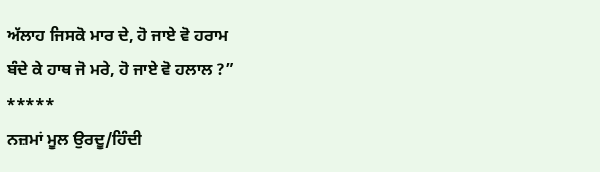ਅੱਲਾਹ ਜਿਸਕੋ ਮਾਰ ਦੇ, ਹੋ ਜਾਏ ਵੋ ਹਰਾਮ
ਬੰਦੇ ਕੇ ਹਾਥ ਜੋ ਮਰੇ, ਹੋ ਜਾਏ ਵੋ ਹਲਾਲ ?”
*****
ਨਜ਼ਮਾਂ ਮੂਲ ਉਰਦੂ/ਹਿੰਦੀ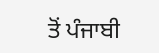ਤੋਂ ਪੰਜਾਬੀ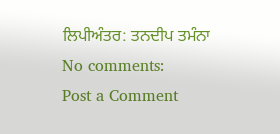ਲਿਪੀਅੰਤਰ: ਤਨਦੀਪ ਤਮੰਨਾ
No comments:
Post a Comment